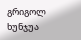გრიგოლ ხუნჯუა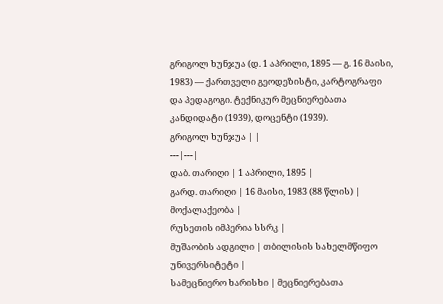გრიგოლ ხუნჯუა (დ. 1 აპრილი, 1895 — გ. 16 მაისი, 1983) — ქართველი გეოდეზისტი, კარტოგრაფი და პედაგოგი. ტექნიკურ მეცნიერებათა კანდიდატი (1939), დოცენტი (1939).
გრიგოლ ხუნჯუა | |
---|---|
დაბ. თარიღი | 1 აპრილი, 1895 |
გარდ. თარიღი | 16 მაისი, 1983 (88 წლის) |
მოქალაქეობა |
რუსეთის იმპერია სსრკ |
მუშაობის ადგილი | თბილისის სახელმწიფო უნივერსიტეტი |
სამეცნიერო ხარისხი | მეცნიერებათა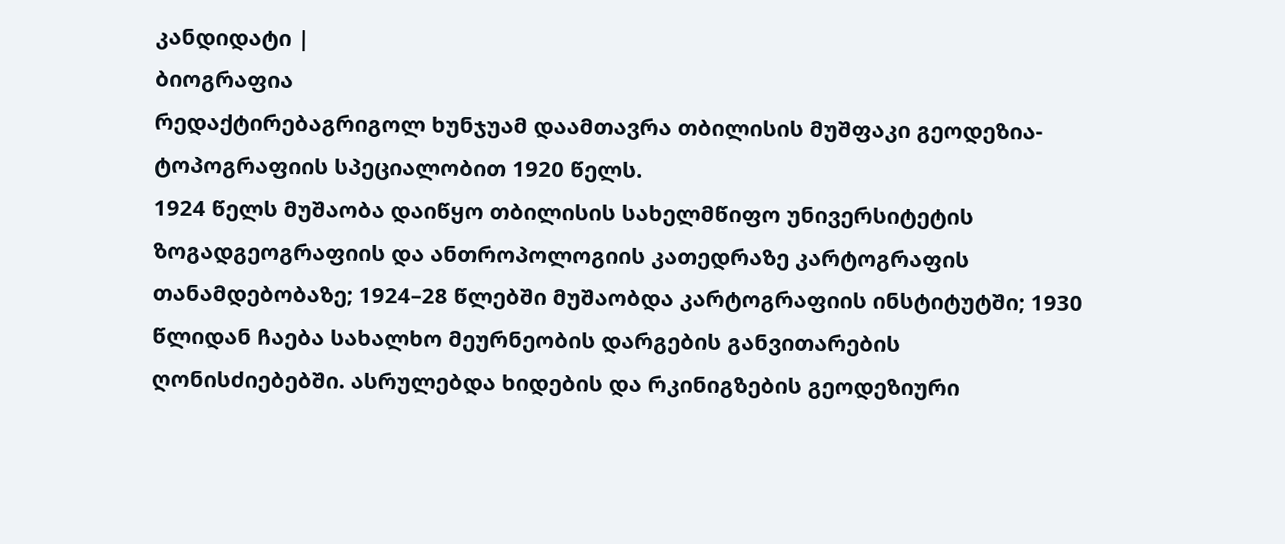კანდიდატი |
ბიოგრაფია
რედაქტირებაგრიგოლ ხუნჯუამ დაამთავრა თბილისის მუშფაკი გეოდეზია-ტოპოგრაფიის სპეციალობით 1920 წელს.
1924 წელს მუშაობა დაიწყო თბილისის სახელმწიფო უნივერსიტეტის ზოგადგეოგრაფიის და ანთროპოლოგიის კათედრაზე კარტოგრაფის თანამდებობაზე; 1924–28 წლებში მუშაობდა კარტოგრაფიის ინსტიტუტში; 1930 წლიდან ჩაება სახალხო მეურნეობის დარგების განვითარების ღონისძიებებში. ასრულებდა ხიდების და რკინიგზების გეოდეზიური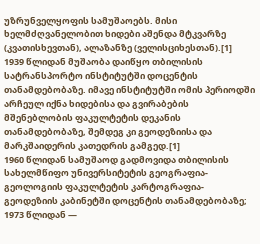უზრუნველყოფის სამუშაოებს. მისი ხელმძღვანელობით ხიდები აშენდა მტკვარზე (კვათისხევთან), ალაზანზე (ველისციხესთან).[1]
1939 წლიდან მუშაობა დაიწყო თბილისის სატრანსპორტო ინსტიტუტში დოცენტის თანამდებობაზე. იმავე ინსტიტუტში ომის პერიოდში არჩეულ იქნა ხიდებისა და გვირაბების მშენებლობის ფაკულტეტის დეკანის თანამდებობაზე, შემდეგ კი გეოდეზიისა და მარკშაიდერის კათედრის გამგედ.[1]
1960 წლიდან სამუშაოდ გადმოვიდა თბილისის სახელმწიფო უნივერსიტეტის გეოგრაფია-გეოლოგიის ფაკულტეტის კარტოგრაფია-გეოდეზიის კაბინეტში დოცენტის თანამდებობაზე; 1973 წლიდან —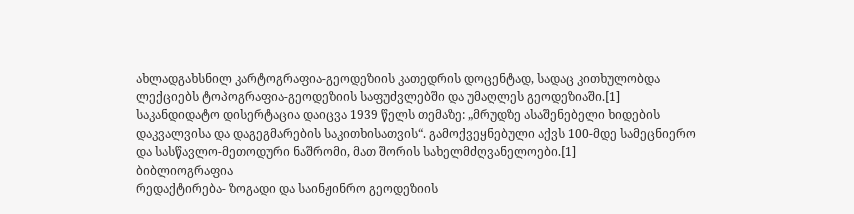ახლადგახსნილ კარტოგრაფია-გეოდეზიის კათედრის დოცენტად, სადაც კითხულობდა ლექციებს ტოპოგრაფია-გეოდეზიის საფუძვლებში და უმაღლეს გეოდეზიაში.[1]
საკანდიდატო დისერტაცია დაიცვა 1939 წელს თემაზე: „მრუდზე ასაშენებელი ხიდების დაკვალვისა და დაგეგმარების საკითხისათვის“. გამოქვეყნებული აქვს 100-მდე სამეცნიერო და სასწავლო-მეთოდური ნაშრომი, მათ შორის სახელმძღვანელოები.[1]
ბიბლიოგრაფია
რედაქტირება- ზოგადი და საინჟინრო გეოდეზიის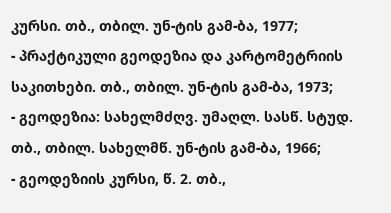კურსი. თბ., თბილ. უნ-ტის გამ-ბა, 1977;
- პრაქტიკული გეოდეზია და კარტომეტრიის საკითხები. თბ., თბილ. უნ-ტის გამ-ბა, 1973;
- გეოდეზია: სახელმძღვ. უმაღლ. სასწ. სტუდ. თბ., თბილ. სახელმწ. უნ-ტის გამ-ბა, 1966;
- გეოდეზიის კურსი, წ. 2. თბ.,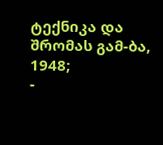ტექნიკა და შრომას გამ-ბა, 1948;
-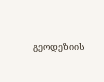გეოდეზიის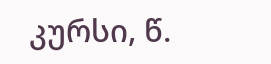კურსი, წ.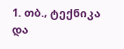1. თბ., ტექნიკა და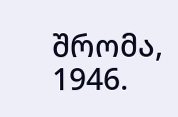შრომა, 1946.